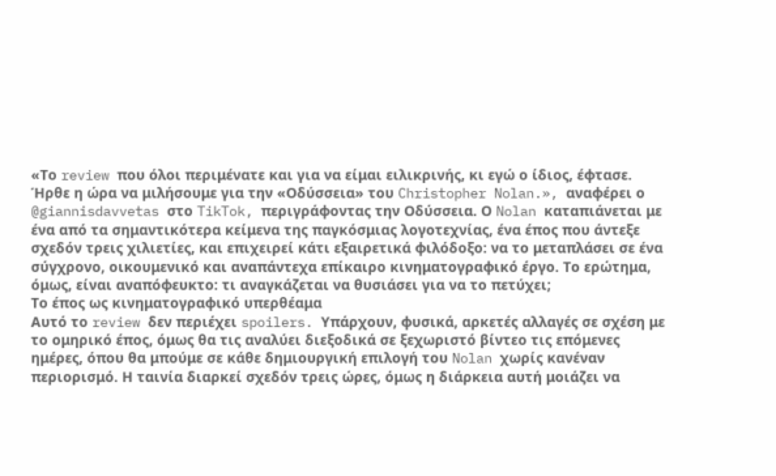«Το review που όλοι περιμένατε και για να είμαι ειλικρινής, κι εγώ ο ίδιος, έφτασε. Ήρθε η ώρα να μιλήσουμε για την «Οδύσσεια» του Christopher Nolan.», αναφέρει ο @giannisdavvetas στο TikTok, περιγράφοντας την Οδύσσεια. Ο Nolan καταπιάνεται με ένα από τα σημαντικότερα κείμενα της παγκόσμιας λογοτεχνίας, ένα έπος που άντεξε σχεδόν τρεις χιλιετίες, και επιχειρεί κάτι εξαιρετικά φιλόδοξο: να το μεταπλάσει σε ένα σύγχρονο, οικουμενικό και αναπάντεχα επίκαιρο κινηματογραφικό έργο. Το ερώτημα, όμως, είναι αναπόφευκτο: τι αναγκάζεται να θυσιάσει για να το πετύχει;
Το έπος ως κινηματογραφικό υπερθέαμα
Αυτό το review δεν περιέχει spoilers. Υπάρχουν, φυσικά, αρκετές αλλαγές σε σχέση με το ομηρικό έπος, όμως θα τις αναλύει διεξοδικά σε ξεχωριστό βίντεο τις επόμενες ημέρες, όπου θα μπούμε σε κάθε δημιουργική επιλογή του Nolan χωρίς κανέναν περιορισμό. Η ταινία διαρκεί σχεδόν τρεις ώρες, όμως η διάρκεια αυτή μοιάζει να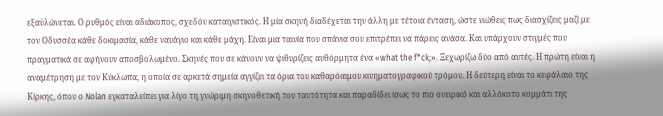εξαϋλώνεται. Ο ρυθμός είναι αδιάκοπος, σχεδόν καταιγιστικός. Η μία σκηνή διαδέχεται την άλλη με τέτοια ένταση, ώστε νιώθεις πως διασχίζεις μαζί με τον Οδυσσέα κάθε δοκιμασία, κάθε ναυάγιο και κάθε μάχη. Είναι μια ταινία που σπάνια σου επιτρέπει να πάρεις ανάσα. Και υπάρχουν στιγμές που πραγματικά σε αφήνουν αποσβολωμένο. Σκηνές που σε κάνουν να ψιθυρίζεις αυθόρμητα ένα «what the f*ck;». Ξεχωρίζω δύο από αυτές. Η πρώτη είναι η αναμέτρηση με τον Κύκλωπα, η οποία σε αρκετά σημεία αγγίζει τα όρια του καθαρόαιμου κινηματογραφικού τρόμου. Η δεύτερη είναι το κεφάλαιο της Κίρκης, όπου ο Nolan εγκαταλείπει για λίγο τη γνώριμη σκηνοθετική του ταυτότητα και παραδίδει ίσως το πιο ονειρικό και αλλόκοτο κομμάτι της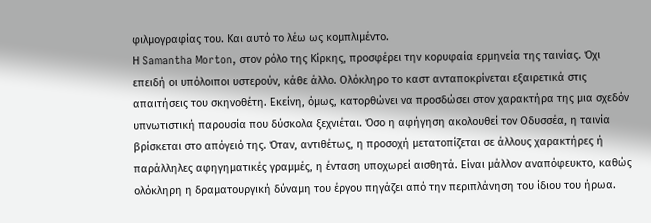φιλμογραφίας του. Και αυτό το λέω ως κομπλιμέντο.
Η Samantha Morton, στον ρόλο της Κίρκης, προσφέρει την κορυφαία ερμηνεία της ταινίας. Όχι επειδή οι υπόλοιποι υστερούν, κάθε άλλο. Ολόκληρο το καστ ανταποκρίνεται εξαιρετικά στις απαιτήσεις του σκηνοθέτη. Εκείνη, όμως, κατορθώνει να προσδώσει στον χαρακτήρα της μια σχεδόν υπνωτιστική παρουσία που δύσκολα ξεχνιέται. Όσο η αφήγηση ακολουθεί τον Οδυσσέα, η ταινία βρίσκεται στο απόγειό της. Όταν, αντιθέτως, η προσοχή μετατοπίζεται σε άλλους χαρακτήρες ή παράλληλες αφηγηματικές γραμμές, η ένταση υποχωρεί αισθητά. Είναι μάλλον αναπόφευκτο, καθώς ολόκληρη η δραματουργική δύναμη του έργου πηγάζει από την περιπλάνηση του ίδιου του ήρωα.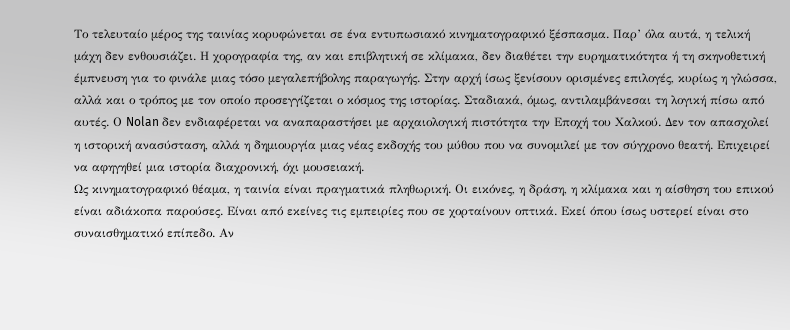Το τελευταίο μέρος της ταινίας κορυφώνεται σε ένα εντυπωσιακό κινηματογραφικό ξέσπασμα. Παρ’ όλα αυτά, η τελική μάχη δεν ενθουσιάζει. Η χορογραφία της, αν και επιβλητική σε κλίμακα, δεν διαθέτει την ευρηματικότητα ή τη σκηνοθετική έμπνευση για το φινάλε μιας τόσο μεγαλεπήβολης παραγωγής. Στην αρχή ίσως ξενίσουν ορισμένες επιλογές, κυρίως η γλώσσα, αλλά και ο τρόπος με τον οποίο προσεγγίζεται ο κόσμος της ιστορίας. Σταδιακά, όμως, αντιλαμβάνεσαι τη λογική πίσω από αυτές. Ο Nolan δεν ενδιαφέρεται να αναπαραστήσει με αρχαιολογική πιστότητα την Εποχή του Χαλκού. Δεν τον απασχολεί η ιστορική ανασύσταση, αλλά η δημιουργία μιας νέας εκδοχής του μύθου που να συνομιλεί με τον σύγχρονο θεατή. Επιχειρεί να αφηγηθεί μια ιστορία διαχρονική, όχι μουσειακή.
Ως κινηματογραφικό θέαμα, η ταινία είναι πραγματικά πληθωρική. Οι εικόνες, η δράση, η κλίμακα και η αίσθηση του επικού είναι αδιάκοπα παρούσες. Είναι από εκείνες τις εμπειρίες που σε χορταίνουν οπτικά. Εκεί όπου ίσως υστερεί είναι στο συναισθηματικό επίπεδο. Αν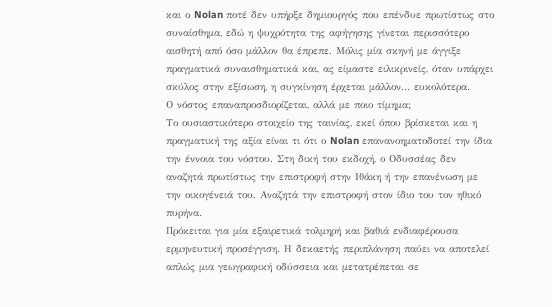και ο Nolan ποτέ δεν υπήρξε δημιουργός που επένδυε πρωτίστως στο συναίσθημα, εδώ η ψυχρότητα της αφήγησης γίνεται περισσότερο αισθητή από όσο μάλλον θα έπρεπε. Μόλις μία σκηνή με άγγιξε πραγματικά συναισθηματικά και, ας είμαστε ειλικρινείς, όταν υπάρχει σκύλος στην εξίσωση, η συγκίνηση έρχεται μάλλον… ευκολότερα.
Ο νόστος επαναπροσδιορίζεται, αλλά με ποιο τίμημα;
Το ουσιαστικότερο στοιχείο της ταινίας, εκεί όπου βρίσκεται και η πραγματική της αξία είναι τι ότι ο Nolan επανανοηματοδοτεί την ίδια την έννοια του νόστου. Στη δική του εκδοχή, ο Οδυσσέας δεν αναζητά πρωτίστως την επιστροφή στην Ιθάκη ή την επανένωση με την οικογένειά του. Αναζητά την επιστροφή στον ίδιο του τον ηθικό πυρήνα.
Πρόκειται για μία εξαιρετικά τολμηρή και βαθιά ενδιαφέρουσα ερμηνευτική προσέγγιση. Η δεκαετής περιπλάνηση παύει να αποτελεί απλώς μια γεωγραφική οδύσσεια και μετατρέπεται σε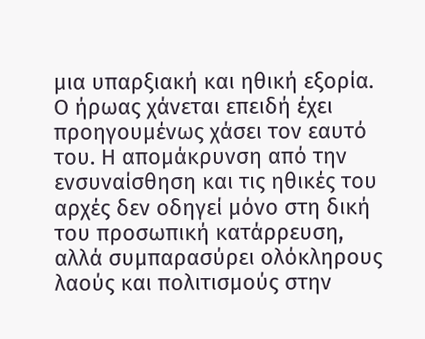μια υπαρξιακή και ηθική εξορία. Ο ήρωας χάνεται επειδή έχει προηγουμένως χάσει τον εαυτό του. Η απομάκρυνση από την ενσυναίσθηση και τις ηθικές του αρχές δεν οδηγεί μόνο στη δική του προσωπική κατάρρευση, αλλά συμπαρασύρει ολόκληρους λαούς και πολιτισμούς στην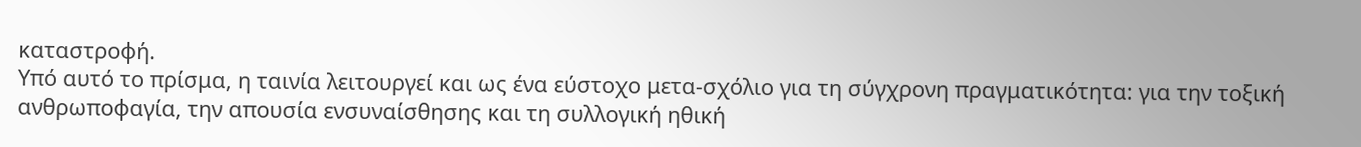καταστροφή.
Υπό αυτό το πρίσμα, η ταινία λειτουργεί και ως ένα εύστοχο μετα-σχόλιο για τη σύγχρονη πραγματικότητα: για την τοξική ανθρωποφαγία, την απουσία ενσυναίσθησης και τη συλλογική ηθική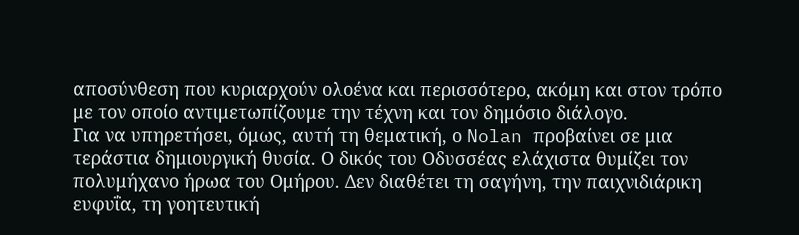αποσύνθεση που κυριαρχούν ολοένα και περισσότερο, ακόμη και στον τρόπο με τον οποίο αντιμετωπίζουμε την τέχνη και τον δημόσιο διάλογο.
Για να υπηρετήσει, όμως, αυτή τη θεματική, ο Nolan προβαίνει σε μια τεράστια δημιουργική θυσία. Ο δικός του Οδυσσέας ελάχιστα θυμίζει τον πολυμήχανο ήρωα του Ομήρου. Δεν διαθέτει τη σαγήνη, την παιχνιδιάρικη ευφυΐα, τη γοητευτική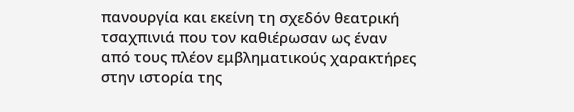πανουργία και εκείνη τη σχεδόν θεατρική τσαχπινιά που τον καθιέρωσαν ως έναν από τους πλέον εμβληματικούς χαρακτήρες στην ιστορία της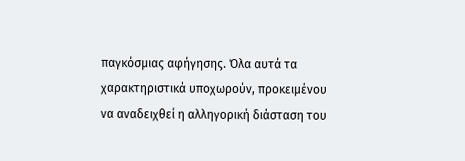παγκόσμιας αφήγησης. Όλα αυτά τα χαρακτηριστικά υποχωρούν, προκειμένου να αναδειχθεί η αλληγορική διάσταση του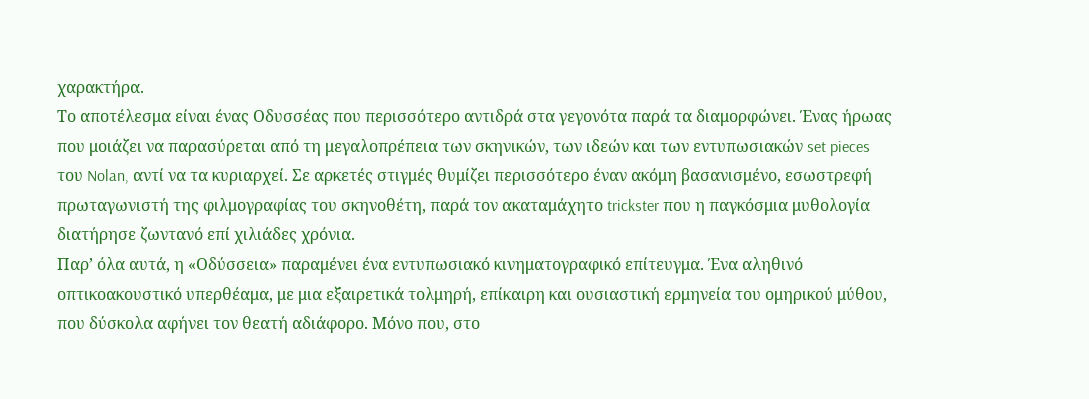χαρακτήρα.
Το αποτέλεσμα είναι ένας Οδυσσέας που περισσότερο αντιδρά στα γεγονότα παρά τα διαμορφώνει. Ένας ήρωας που μοιάζει να παρασύρεται από τη μεγαλοπρέπεια των σκηνικών, των ιδεών και των εντυπωσιακών set pieces του Nolan, αντί να τα κυριαρχεί. Σε αρκετές στιγμές θυμίζει περισσότερο έναν ακόμη βασανισμένο, εσωστρεφή πρωταγωνιστή της φιλμογραφίας του σκηνοθέτη, παρά τον ακαταμάχητο trickster που η παγκόσμια μυθολογία διατήρησε ζωντανό επί χιλιάδες χρόνια.
Παρ’ όλα αυτά, η «Οδύσσεια» παραμένει ένα εντυπωσιακό κινηματογραφικό επίτευγμα. Ένα αληθινό οπτικοακουστικό υπερθέαμα, με μια εξαιρετικά τολμηρή, επίκαιρη και ουσιαστική ερμηνεία του ομηρικού μύθου, που δύσκολα αφήνει τον θεατή αδιάφορο. Μόνο που, στο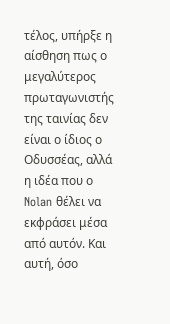τέλος, υπήρξε η αίσθηση πως ο μεγαλύτερος πρωταγωνιστής της ταινίας δεν είναι ο ίδιος ο Οδυσσέας, αλλά η ιδέα που ο Nolan θέλει να εκφράσει μέσα από αυτόν. Και αυτή, όσο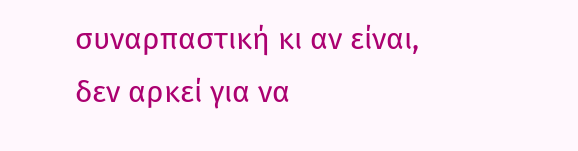συναρπαστική κι αν είναι, δεν αρκεί για να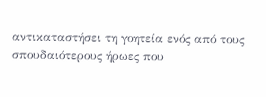αντικαταστήσει τη γοητεία ενός από τους σπουδαιότερους ήρωες που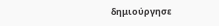δημιούργησε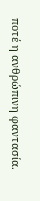ποτέ η ανθρώπινη φαντασία.